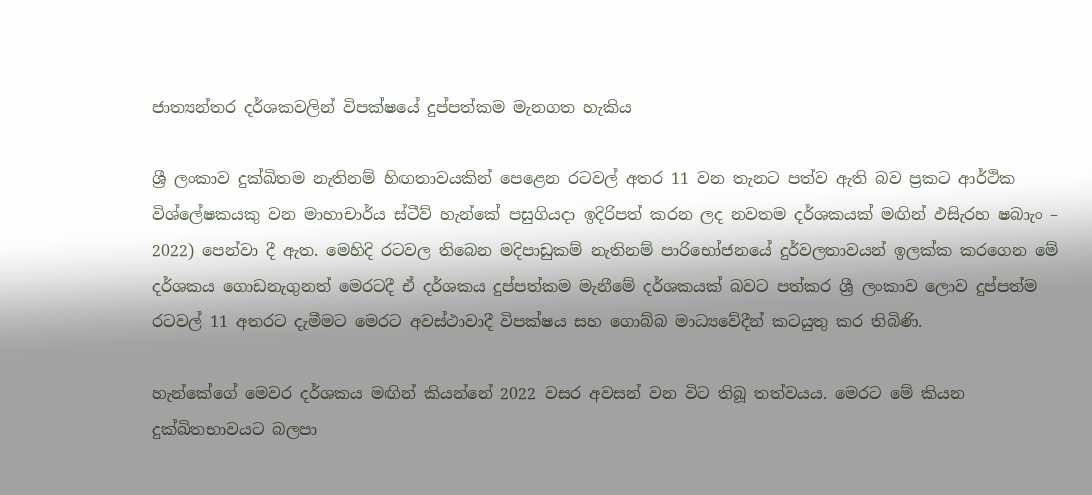ජාත්‍යන්තර දර්ශකවලින් විපක්ෂයේ දුප්පත්කම මැනගත හැකිය

ශ්‍රී ලංකාව දුක්ඛිතම නැතිනම් හිඟතාවයකින් පෙළෙන රටවල් අතර 11 වන තැනට පත්ව ඇති බව ප්‍රකට ආර්ථික විශ්ලේෂකයකු වන මාහාචාර්ය ස්ටීව් හැන්කේ පසුගියදා ඉදිරිපත් කරන ලද නවතම දර්ශකයක් මඟින් ඵසිැරහ ෂබාැං – 2022) පෙන්වා දී ඇත. මෙහිදි රටවල තිබෙන මදිපාඩුකම් නැතිනම් පාරිභෝජනයේ දුර්වලතාවයන් ඉලක්ක කරගෙන මේ දර්ශකය ගොඩනැගුනත් මෙරටදී ඒ දර්ශකය දුප්පත්කම මැනීමේ දර්ශකයක් බවට පත්කර ශ්‍රී ලංකාව ලොව දුප්පත්ම රටවල් 11 අතරට දැමීමට මෙරට අවස්ථාවාදී විපක්ෂය සහ ගොබ්බ මාධ්‍යවේදීන් කටයුතු කර තිබිණි.

හැන්කේගේ මෙවර දර්ශකය මඟින් කියන්නේ 2022 වසර අවසන් වන විට තිබූ තත්වයය. මෙරට මේ කියන දුක්ඛිතභාවයට බලපා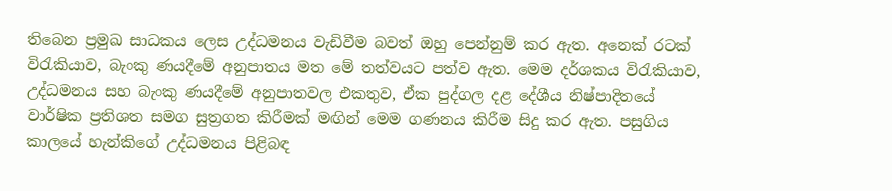තිබෙන ප්‍රමුඛ සාධකය ලෙස උද්ධමනය වැඩිවීම බවත් ඔහු පෙන්නුම් කර ඇත. අනෙක් රටක් විරැකියාව, බැංකු ණයදීමේ අනුපාතය මත මේ තත්වයට පත්ව ඇත. මෙම දර්ශකය විරැකියාව, උද්ධමනය සහ බැංකු ණයදීමේ අනුපාතවල එකතුව, ඒක පුද්ගල දළ දේශීය නිෂ්පාදිතයේ වාර්ෂික ප්‍රතිශත සමග සුත්‍රගත කිරීමක් මඟින් මෙම ගණනය කිරීම සිදු කර ඇත. පසුගිය කාලයේ හැන්කිගේ උද්ධමනය පිළිබඳ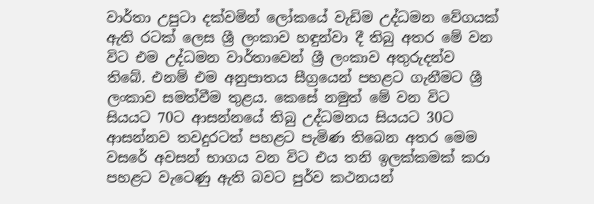වාර්තා උපුටා දක්වමින් ලෝකයේ වැඩිම උද්ධමන වේගයක් ඇති රටක් ලෙස ශ්‍රී ලංකාව හඳුන්වා දී තිබු අතර මේ වන විට එම උද්ධමන වාර්තාවෙන් ශ්‍රී ලංකාව අතුරුදන්ව තිබේ. එනම් එම අනුපාතය සීග්‍රයෙන් පහළට ගැනීමට ශ්‍රී ලංකාව සමත්වීම තුළය. කෙසේ නමුත් මේ වන විට සියයට 70ට ආසන්නයේ තිබු උද්ධමනය සියයට 30ට ආසන්නව තවදුරටත් පහළට පැමිණ තිබෙන අතර මෙම වසරේ අවසන් භාගය වන විට එය තනි ඉලක්කමක් කරා පහළට වැටෙණු ඇති බවට පුර්ව කථනයන්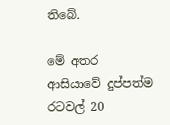තිබේ.

මේ අතර ආසියාවේ දුප්පත්ම රටවල් 20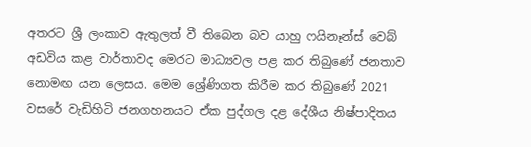අතරට ශ්‍රී ලංකාව ඇතුලත් වී තිබෙන බව යාහු ෆයිනෑන්ස් වෙබ් අඩවිය කළ වාර්තාවද මෙරට මාධ්‍යවල පළ කර තිබුණේ ජනතාව නොමඟ යන ලෙසය. මෙම ශ්‍රේණිගත කිරීම කර තිබුණේ 2021 වසරේ වැඩිහිටි ජනගහනයට ඒක පුද්ගල දළ දේශීය නිෂ්පාදිතය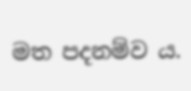මත පදනම්ව ය.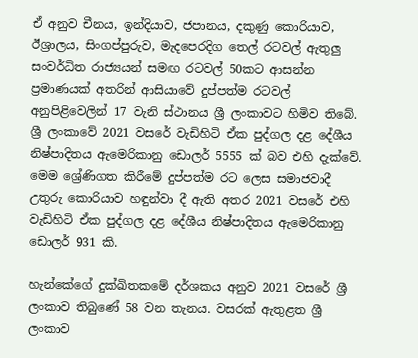ඒ අනුව චීනය, ඉන්දියාව, ජපානය, දකුණු කොරියාව, ඊශ්‍රාලය, සිංගප්පුරුව, මැදපෙරදිග තෙල් රටවල් ඇතුලු‍ සංවර්ධිත රාජ්‍යයන් සමඟ රටවල් 50කට ආසන්න ප්‍රමාණයක් අතරින් ආසියාවේ දුප්පත්ම රටවල් අනුපිළිවෙලින් 17 වැනි ස්ථානය ශ්‍රී ලංකාවට හිමිව තිබේ. ශ්‍රී ලංකාවේ 2021 වසරේ වැඩිහිටි ඒක පුද්ගල දළ දේශීය නිෂ්පාදිතය ඇමෙරිකානු ඩොලර් 5555 ක් බව එහි දැක්වේ. මෙම ශ්‍රේණිගත කිරීමේ දුප්පත්ම රට ලෙස සමාජවාදී උතුරු කොරියාව හඳුන්වා දී ඇති අතර 2021 වසරේ එහි වැඩිහිටි ඒක පුද්ගල දළ දේශීය නිෂ්පාදිතය ඇමෙරිකානු ඩොලර් 931 කි.

හැන්කේගේ දුක්ඛිතකමේ දර්ශකය අනුව 2021 වසරේ ශ්‍රී ලංකාව තිබුණේ 58 වන තැනය. වසරක් ඇතුළත ශ්‍රී ලංකාව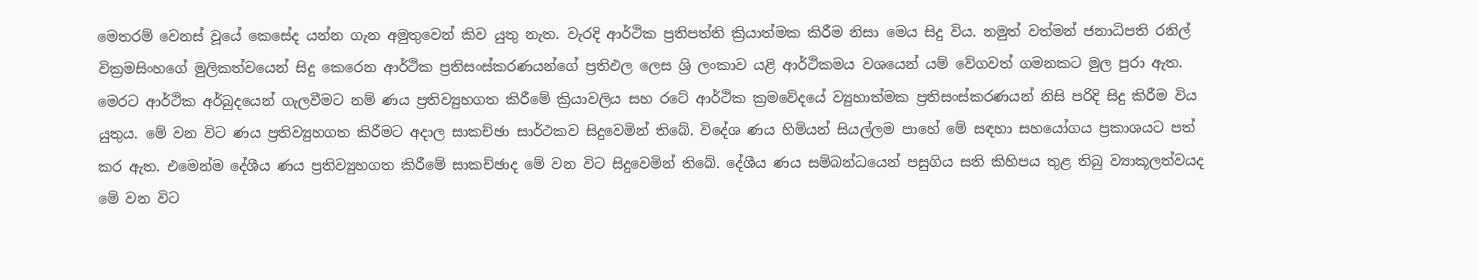මෙතරම් වෙනස් වූයේ කෙසේද යන්න ගැන අමුතුවෙන් කිව යුතු නැත. වැරදි ආර්ථික ප්‍රතිපත්ති ක්‍රියාත්මක කිරීම නිසා මෙය සිදු විය. නමුත් වත්මන් ජනාධිපති රනිල් වික්‍රමසිංහගේ මුලිකත්වයෙන් සිදු කෙරෙන ආර්ථික ප්‍රතිසංස්කරණයන්ගේ ප්‍රතිඵල ලෙස ශ්‍රි ලංකාව යළි ආර්ථිකමය වශයෙන් යම් වේගවත් ගමනකට මුල පුරා ඇත. මෙරට ආර්ථික අර්බුදයෙන් ගැලවීමට නම් ණය ප්‍රතිව්‍යුහගත කිරීමේ ක්‍රියාවලිය සහ රටේ ආර්ථික ක්‍රමවේදයේ ව්‍යුහාත්මක ප්‍රතිසංස්කරණයන් නිසි පරිදි සිදු කිරීම විය යුතුය. මේ වන විට ණය ප්‍රතිව්‍යුහගත කිරීමට අදාල සාකච්ඡා සාර්ථකව සිදුවෙමින් තිබේ. විදේශ ණය හිමියන් සියල්ලම පාහේ මේ සඳහා සහයෝගය ප්‍රකාශයට පත් කර ඇත. එමෙන්ම දේශීය ණය ප්‍රතිව්‍යුහගත කිරීමේ සාකච්ඡාද මේ වන විට සිදුවෙමින් තිබේ. දේශීය ණය සම්බන්ධයෙන් පසුගිය සති කිහිපය තුළ තිබු ව්‍යාකූලත්වයද මේ වන විට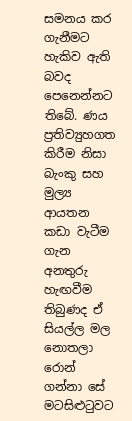සමනය කර ගැනීමට හැකිව ඇති බවද පෙනෙන්නට තිබේ. ණය ප්‍රතිව්‍යුහගත කිරීම නිසා බැංකු සහ මුල්‍ය ආයතන කඩා වැටීම ගැන අනතුරු හැඟවීම තිබුණද ඒ සියල්ල මල නොතලා රොන් ගන්නා සේ මටසිළුටුවට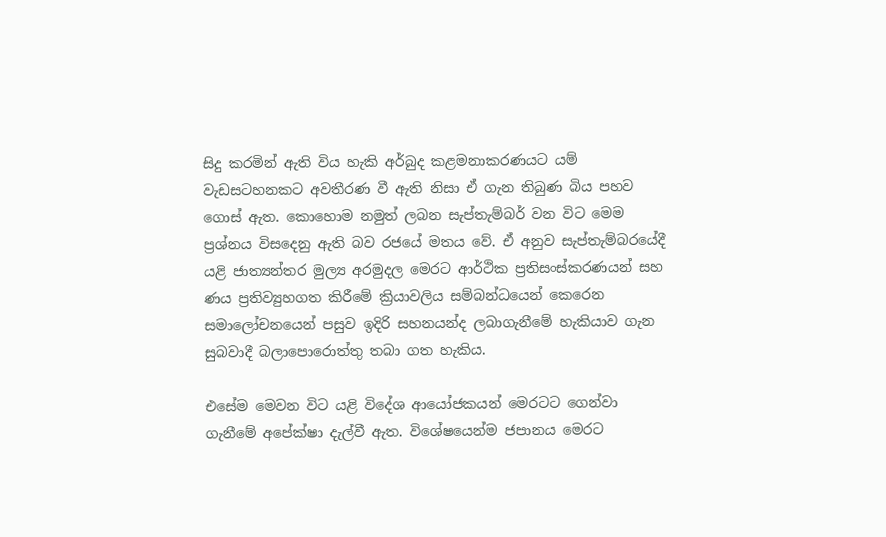සිදු කරමින් ඇති විය හැකි අර්බුද කළමනාකරණයට යම් වැඩසටහනකට අවතීරණ වී ඇති නිසා ඒ ගැන තිබුණ බිය පහව ගොස් ඇත. කොහොම නමුත් ලබන සැප්තැම්බර් වන විට මෙම ප්‍රශ්නය විසදෙනු ඇති බව රජයේ මතය වේ. ඒ අනුව සැප්තැම්බරයේදී යළි ජාත්‍යන්තර මුල්‍ය අරමුදල මෙරට ආර්ථික ප්‍රතිසංස්කරණයන් සහ ණය ප්‍රතිව්‍යුහගත කිරීමේ ක්‍රියාවලිය සම්බන්ධයෙන් කෙරෙන සමාලෝචනයෙන් පසුව ඉදිරි සහනයන්ද ලබාගැනීමේ හැකියාව ගැන සුබවාදී බලාපොරොත්තු තබා ගත හැකිය.

එසේම මෙවන විට යළි විදේශ ආයෝජකයන් මෙරටට ගෙන්වා ගැනීමේ අපේක්ෂා දැල්වී ඇත. විශේෂයෙන්ම ජපානය මෙරට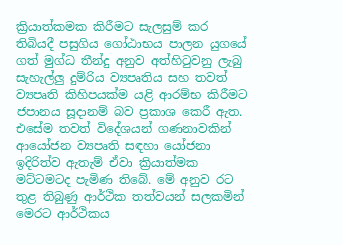ක්‍රියාත්කමක කිරීමට සැලසුම් කර තිබියදී පසුගිය ගෝඨාභය පාලන යුගයේ ගත් මුග්ධ තීන්දු අනුව අත්හි‍ටුවනු ලැබු සැහැල්ලු‍ දුම්රිය ව්‍යපෘතිය සහ තවත් ව්‍යපෘති කිහිපයක්ම යළි ආරම්භ කිරීමට ජපානය සූදානම් බව ප්‍රකාශ කෙරී ඇත. එසේම තවත් විදේශයන් ගණනාවකින් ආයෝජන ව්‍යපෘති සඳහා යෝජනා ඉදිරිත්ව ඇතැම් ඒවා ක්‍රියාත්මක මට්ටමටද පැමිණ තිබේ. මේ අනුව රට තුළ තිබුණු ආර්ථික තත්වයන් සලකමින් මෙරට ආර්ථිකය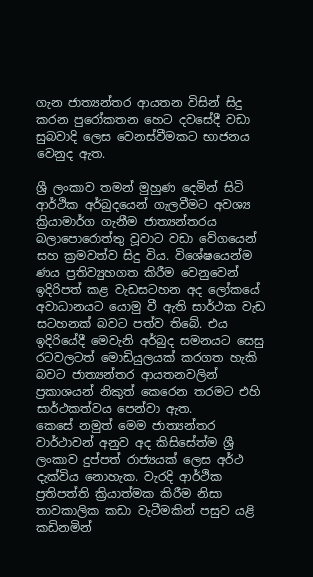ගැන ජාත්‍යන්තර ආයතන විසින් සිදු කරන පුරෝකතන හෙට දවසේදී වඩා සුබවාදි ලෙස වෙනස්වීමකට භාජනය වෙනුද ඇත.

ශ්‍රී ලංකාව තමන් මුහුණ දෙමින් සිටි ආර්ථික අර්බුදයෙන් ගැලවීමට අවශ්‍ය ක්‍රියාමාර්ග ගැනීම ජාත්‍යන්තරය බලාපොරොත්තු වූවාට වඩා වේගයෙන් සහ ක්‍රමවත්ව සිදු විය. විශේෂයෙන්ම ණය ප්‍රතිව්‍යුහගත කිරීම වෙනුවෙන් ඉදිරිපත් කළ වැඩසටහන අද ලෝකයේ අවාධානයට යොමු වී ඇති සාර්ථක වැඩ සටහනක් බවට පත්ව තිබේ. එය ඉදිරියේදී මෙවැනි අර්බුද සමනයට සෙසු රටවලටත් මොඩියුලයක් කරගත හැකි බවට ජාත්‍යන්තර ආයතනවලින් ප්‍රකාශයන් නිකුත් කෙරෙන තරමට එහි සාර්ථකත්වය පෙන්වා ඇත.
කෙසේ නමුත් මෙම ජාත්‍යන්තර වාර්ථාවන් අනුව අද කිසිසේත්ම ශ්‍රී ලංකාව දුප්පත් රාජ්‍යයක් ලෙස අර්ථ දැක්විය නොහැක. වැරදි ආර්ථික ප්‍රතිපත්ති ක්‍රියාත්මක කිරීම නිසා තාවකාලික කඩා වැටීමකින් පසුව යළි කඩිනමින්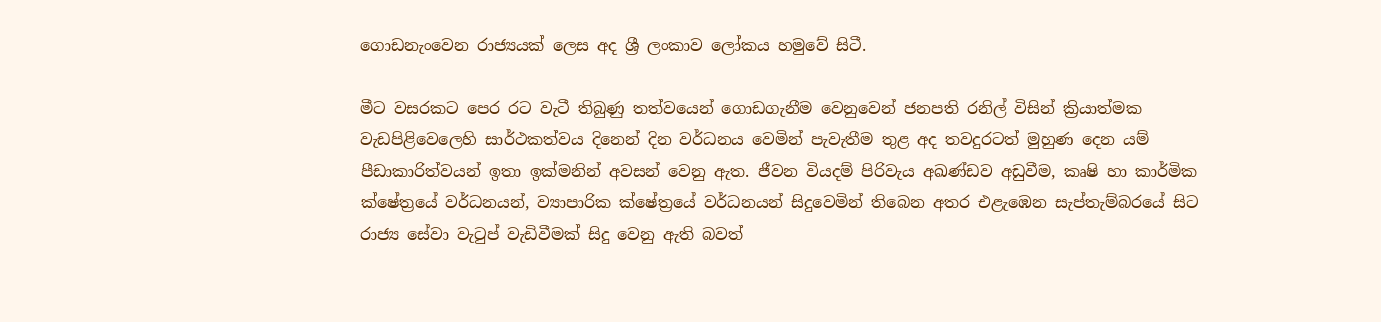ගොඩනැංවෙන රාජ්‍යයක් ලෙස අද ශ්‍රී ලංකාව ලෝකය හමුවේ සිටී.

මීට වසරකට පෙර රට වැටී තිබුණු තත්වයෙන් ගොඩගැනීම වෙනුවෙන් ජනපති රනිල් විසින් ක්‍රියාත්මක වැඩපිළිවෙලෙහි සාර්ථකත්වය දිනෙන් දින වර්ධනය වෙමින් පැවැතීම තුළ අද තවදුරටත් මුහුණ දෙන යම් පීඩාකාරිත්වයන් ඉතා ඉක්මනින් අවසන් වෙනු ඇත. ජීවන වියදම් පිරිවැය අඛණ්ඩව අඩුවීම, කෘෂි හා කාර්මික ක්ෂේත්‍රයේ වර්ධනයන්, ව්‍යාපාරික ක්ෂේත්‍රයේ වර්ධනයන් සිදුවෙමින් තිබෙන අතර එළැඹෙන සැප්තැම්බරයේ සිට රාජ්‍ය සේවා වැටුප් වැඩිවීමක් සිදු වෙනු ඇති බවත්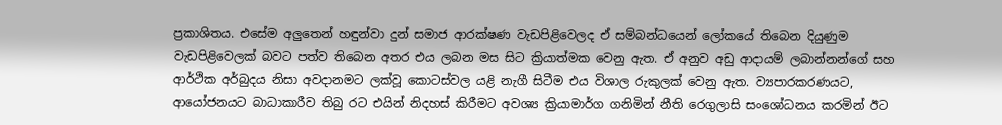ප්‍රකාශිතය. එසේම අලු‍තෙන් හඳුන්වා දුන් සමාජ ආරක්ෂණ වැඩපිළිවෙලද ඒ සම්බන්ධයෙන් ලෝකයේ තිබෙන දියුණුම වැඩපිළිවෙලක් බවට පත්ව තිබෙන අතර එය ලබන මස සිට ක්‍රියාත්මක වෙනු ඇත. ඒ අනුව අඩු ආදායම් ලබාන්නන්ගේ සහ ආර්ථික අර්බුදය නිසා අවදානමට ලක්වූ කොටස්වල යළි නැගී සිටීම එය විශාල රුකුලක් වෙනු ඇත. ව්‍යපාරකරණයට, ආයෝජනයට බාධාකාරීව තිබු රට එයින් නිදහස් කිරීමට අවශ්‍ය ක්‍රියාමාර්ග ගනිමින් නීති රෙගුලාසි සංශෝධනය කරමින් ඊට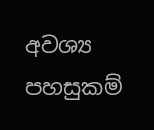අවශ්‍ය පහසුකම්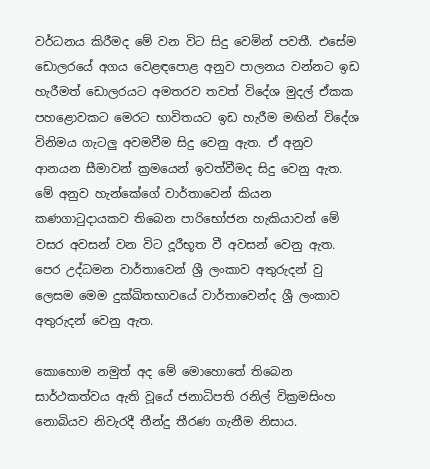වර්ධනය කිරීමද මේ වන විට සිදු වෙමින් පවතී. එසේම ඩොලරයේ අගය වෙළඳපොළ අනුව පාලනය වන්නට ඉඩ හැරීමත් ඩොලරයට අමතරව තවත් විදේශ මුදල් ඒකක පහළොවකට මෙරට භාවිතයට ඉඩ හැරීම මඟින් විදේශ විනිමය ගැටලු‍ අවමවීම සිදු වෙනු ඇත. ඒ අනුව ආනයන සීමාවන් ක්‍රමයෙන් ඉවත්වීමද සිදු වෙනු ඇත. මේ අනුව හැන්කේගේ වාර්තාවෙන් කියන කණගාටුදායකව තිබෙන පාරිභෝජන හැකියාවන් මේ වසර අවසන් වන විට දූරීභූත වී අවසන් වෙනු ඇත. පෙර උද්ධමන වාර්තාවෙන් ශ්‍රී ලංකාව අතුරුදන් වු ලෙසම මෙම දුක්ඛිතභාවයේ වාර්තාවෙන්ද ශ්‍රී ලංකාව අතුරුදන් වෙනු ඇත.

කොහොම නමුත් අද මේ මොහොතේ තිබෙන සාර්ථකත්වය ඇති වූයේ ජනාධිපති රනිල් වික්‍රමසිංහ නොබියව නිවැරදී තීන්දු තීරණ ගැනීම නිසාය.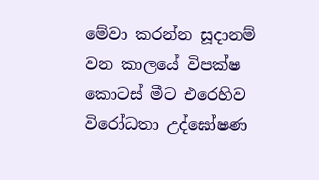මේවා කරන්න සූදානම් වන කාලයේ විපක්ෂ කොටස් මීට එරෙහිව විරෝධතා උද්ඝෝෂණ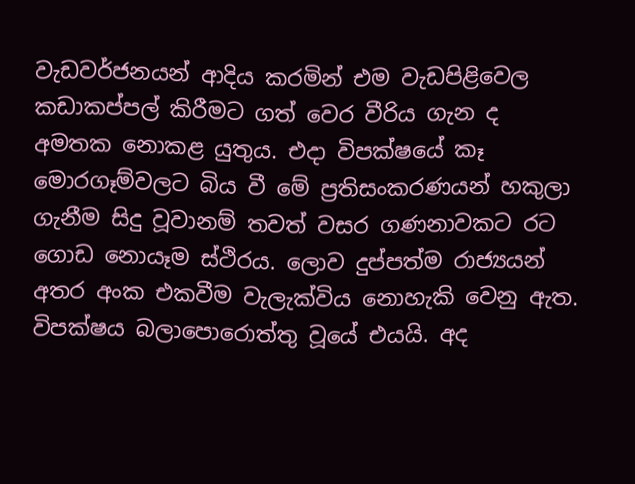වැඩවර්ජනයන් ආදිය කරමින් එම වැඩපිළිවෙල කඩාකප්පල් කිරීමට ගත් වෙර වීරිය ගැන ද අමතක නොකළ යු‍තුය. එදා විපක්ෂයේ කෑ මොරගෑම්වලට බිය වී මේ ප්‍රතිසංකරණයන් හකුලා ගැනීම සිදු වූවානම් තවත් වසර ගණනාවකට රට ගොඩ නොයෑම ස්ථිරය. ලොව දුප්පත්ම රාජ්‍යයන් අතර අංක එකවීම වැලැක්විය නොහැකි වෙනු ඇත. විපක්ෂය බලාපොරොත්තු වූයේ එයයි. අද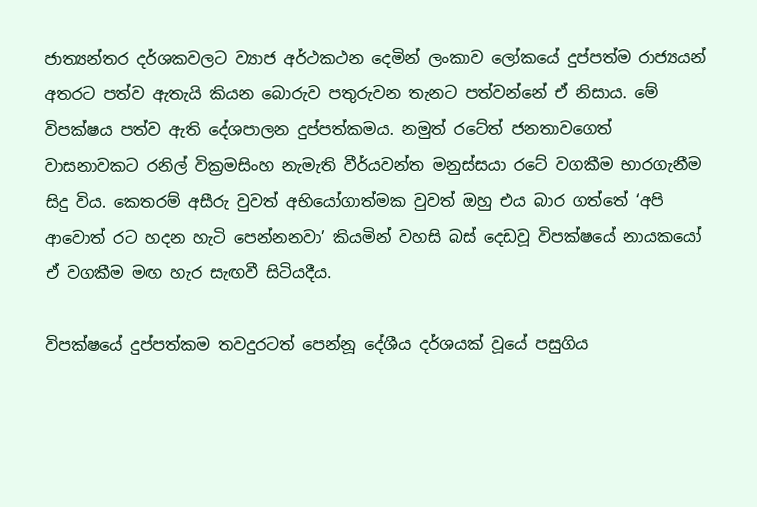ජාත්‍යන්තර දර්ශකවලට ව්‍යාජ අර්ථකථන දෙමින් ලංකාව ලෝකයේ දුප්පත්ම රාජ්‍යයන් අතරට පත්ව ඇතැයි කියන බොරුව පතුරුවන තැනට පත්වන්නේ ඒ නිසාය. මේ විපක්ෂය පත්ව ඇති දේශපාලන දුප්පත්කමය. නමුත් රටේත් ජනතාවගෙත් වාසනාවකට රනිල් වික්‍රමසිංහ නැමැති වීර්යවන්ත මනුස්සයා රටේ වගකීම භාරගැනීම සිදු විය. කෙතරම් අසීරු වුවත් අභියෝගාත්මක වුවත් ඔහු එය බාර ගත්තේ ‘අපි ආවොත් රට හදන හැටි පෙන්නනවා’ කියමින් වහසි බස් දෙඩවූ විපක්ෂයේ නායකයෝ ඒ වගකීම මඟ හැර සැඟවී සිටියදීය.

විපක්ෂයේ දුප්පත්කම තවදුරටත් පෙන්නූ දේශීය දර්ශයක් වූයේ පසුගිය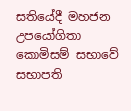සතියේදී මහජන උපයෝගිතා කොමිසම් සභාවේ සභාපති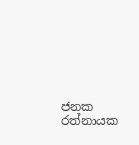ජනක රත්නායක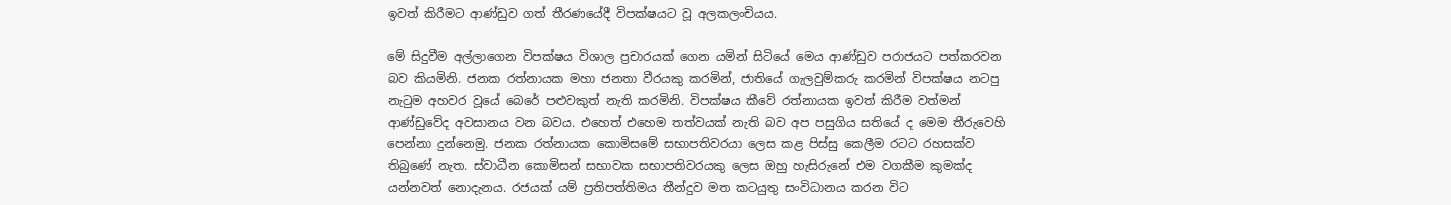ඉවත් කිරීමට ආණ්ඩුව ගත් තීරණයේදී විපක්ෂයට වූ අලකලංචියය.

මේ සිදුවීම අල්ලාගෙන විපක්ෂය විශාල ප්‍රචාරයක් ගෙන යමින් සිටියේ මෙය ආණ්ඩුව පරාජයට පත්කරවන බව කියමිනි. ජනක රත්නායක මහා ජනතා වීරයකු කරමින්, ජාතියේ ගැලවුම්කරු කරමින් විපක්ෂය නටපු නැටුම අහවර වූයේ බෙරේ පළුවකුත් නැති කරමිනි. විපක්ෂය කීවේ රත්නායක ඉවත් කිරීම වත්මන් ආණ්ඩුවේද අවසානය වන බවය. එහෙත් එහෙම තත්වයක් නැති බව අප පසුගිය සතියේ ද මෙම තීරුවෙහි පෙන්නා දුන්නෙමු. ජනක රත්නායක කොමිසමේ සභාපතිවරයා ලෙස කළ පිස්සු කෙලීම රටට රහසක්ව තිබුණේ නැත. ස්වාධීන කොමිසන් සභාවක සභාපතිවරයකු ලෙස ඔහු හැසිරුනේ එම වගකීම කුමක්ද යන්නවත් නොදැනය. රජයක් යම් ප්‍රතිපත්තිමය තීන්දුව මත කටයුතු සංවිධානය කරන විට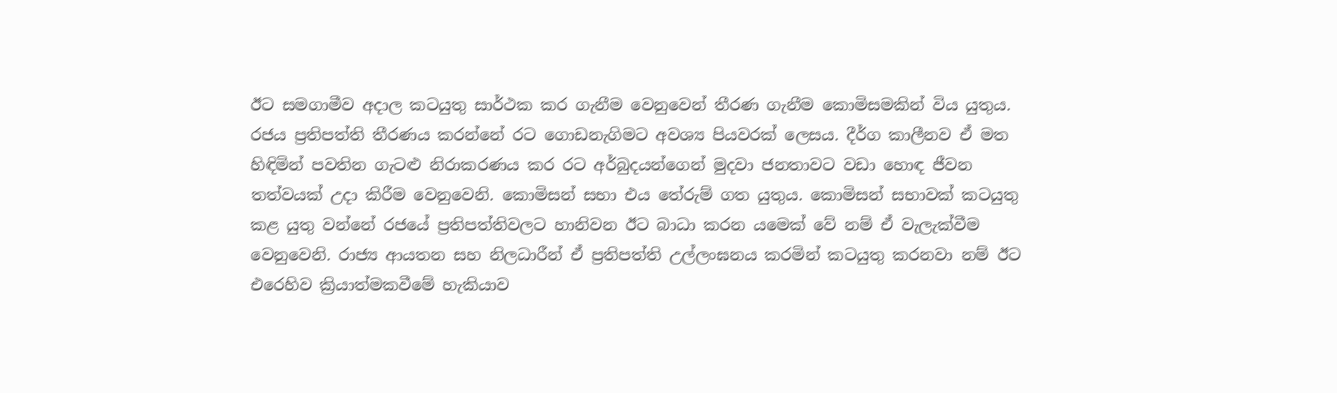ඊට සමගාමීව අදාල කටයුතු සාර්ථක කර ගැනීම වෙනුවෙන් තීරණ ගැනීම කොමිසමකින් විය යුතුය. රජය ප්‍රතිපත්ති තීරණය කරන්නේ රට ගොඩනැගිමට අවශ්‍ය පියවරක් ලෙසය. දීර්ග කාලීනව ඒ මත හිඳිමින් පවතින ගැටළු නිරාකරණය කර රට අර්බුදයන්ගෙන් මුදවා ජනතාවට වඩා හොඳ ජීවන තත්වයක් උදා කිරීම වෙනුවෙනි. කොමිසන් සභා එය තේරුම් ගත යුතුය. කොමිසන් සභාවක් කටයුතු කළ යුතු වන්නේ රජයේ ප්‍රතිපත්තිවලට හානිවන ඊට බාධා කරන යමෙක් වේ නම් ඒ වැලැක්වීම වෙනුවෙනි. රාජ්‍ය ආයතන සහ නිලධාරීන් ඒ ප්‍රතිපත්ති උල්ලංඝනය කරමින් කටයුතු කරනවා නම් ඊට එරෙහිව ක්‍රියාත්මකවීමේ හැකියාව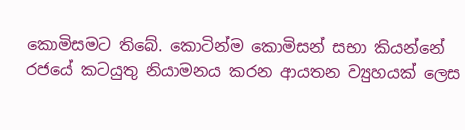කොමිසමට තිබේ. කොටින්ම කොමිසන් සභා කියන්නේ රජයේ කටයුතු නියාමනය කරන ආයතන ව්‍යුහයක් ලෙස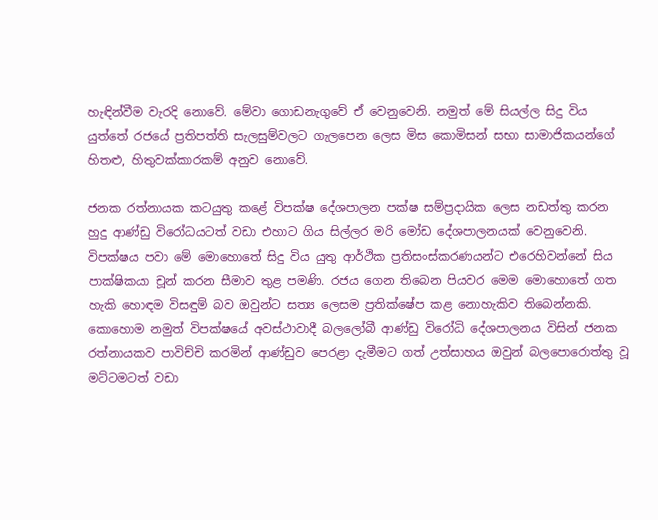හැඳින්වීම වැරදි නොවේ. මේවා ගොඩනැගුවේ ඒ වෙනුවෙනි. නමුත් මේ සියල්ල සිදු විය යුත්තේ රජයේ ප්‍රතිපත්ති සැලසුම්වලට ගැලපෙන ලෙස මිස කොමිසන් සභා සාමාජිකයන්ගේ හිතළු, හිතුවක්කාරකම් අනුව නොවේ.

ජනක රත්නායක කටයුතු කළේ විපක්ෂ දේශපාලන පක්ෂ සම්ප්‍රදායික ලෙස නඩත්තු කරන හුදු ආණ්ඩු විරෝධයටත් වඩා එහාට ගිය සිල්ලර මරි මෝඩ දේශපාලනයක් වෙනුවෙනි. විපක්ෂය පවා මේ මොහොතේ සිදු විය යුතු ආර්ථික ප්‍රතිසංස්කරණයන්ට එරෙහිවන්නේ සිය පාක්ෂිකයා චූන් කරන සීමාව තුළ පමණි. රජය ගෙන තිබෙන පියවර මෙම මොහොතේ ගත හැකි හොඳම විසඳුම් බව ඔවුන්ට සත්‍ය ලෙසම ප්‍රතික්ෂේප කළ නොහැකිව තිබෙන්නකි.
කොහොම නමුත් විපක්ෂයේ අවස්ථාවාදී බලලෝබී ආණ්ඩු විරෝධි දේශපාලනය විසින් ජනක රත්නායකව පාවිච්චි කරමින් ආණ්ඩුව පෙරළා දැමීමට ගත් උත්සාහය ඔවුන් බලපොරොත්තු වූ මට්ටමටත් වඩා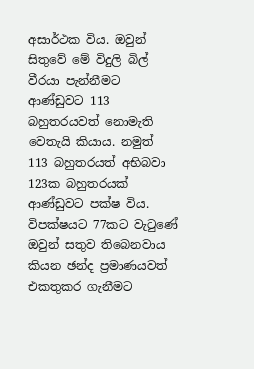අසාර්ථක විය. ඔවුන් සිතුවේ මේ විදුලි බිල් වීරයා පැන්නීමට ආණ්ඩුවට 113 බහුතරයවත් නොමැති වෙතැයි කියාය. නමුත් 113 බහුතරයත් අභිබවා 123ක බහුතරයක් ආණ්ඩුවට පක්ෂ විය. විපක්ෂයට 77කට වැටුණේ ඔවුන් සතුව තිබෙනවාය කියන ඡන්ද ප්‍රමාණයවත් එකතුකර ගැනීමට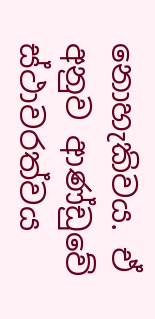නොහැකිවය. ඒ අනුව ආණ්ඩුවේ ස්ථාවරත්වය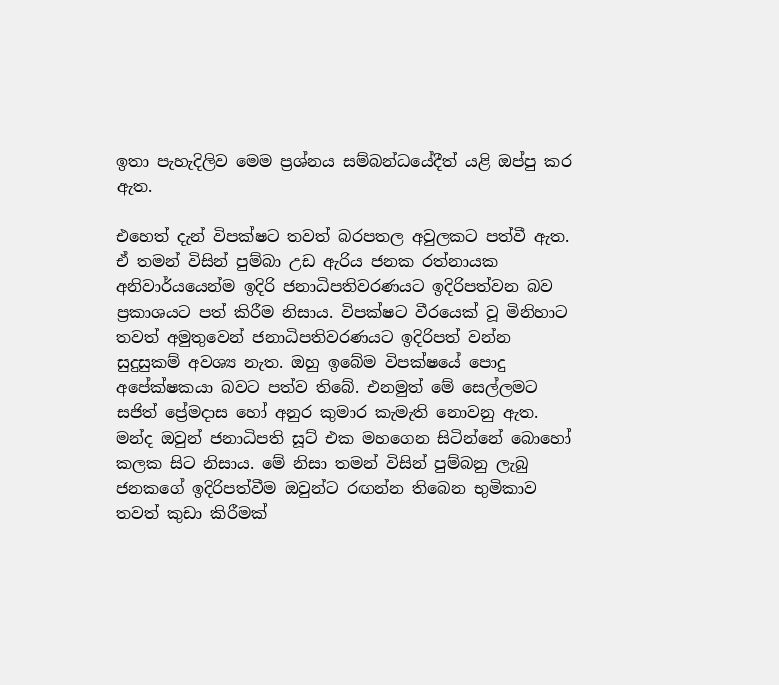ඉතා පැහැදිලිව මෙම ප්‍රශ්නය සම්බන්ධයේදීත් යළි ඔප්පු කර ඇත.

එහෙත් දැන් විපක්ෂට තවත් බරපතල අවුලකට පත්වී ඇත. ඒ තමන් විසින් පුම්බා උඩ ඇරිය ජනක රත්නායක අනිවාර්යයෙන්ම ඉදිරි ජනාධිපතිවරණයට ඉදිරිපත්වන බව ප්‍රකාශයට පත් කිරීම නිසාය. විපක්ෂට වීරයෙක් වූ මිනිහාට තවත් අමුතුවෙන් ජනාධිපතිවරණයට ඉදිරිපත් වන්න සුදුසුකම් අවශ්‍ය නැත. ඔහු ඉබේම විපක්ෂයේ පොදු අපේක්ෂකයා බවට පත්ව තිබේ. එනමුත් මේ සෙල්ලමට සජිත් ප්‍රේමදාස හෝ අනුර කුමාර කැමැති නොවනු ඇත. මන්ද ඔවුන් ජනාධිපති සූට් එක මහගෙන සිටින්නේ බොහෝ කලක සිට නිසාය. මේ නිසා තමන් විසින් පුම්බනු ලැබු ජනකගේ ඉදිරිපත්වීම ඔවුන්ට රඟන්න තිබෙන භුමිකාව තවත් කුඩා කිරීමක්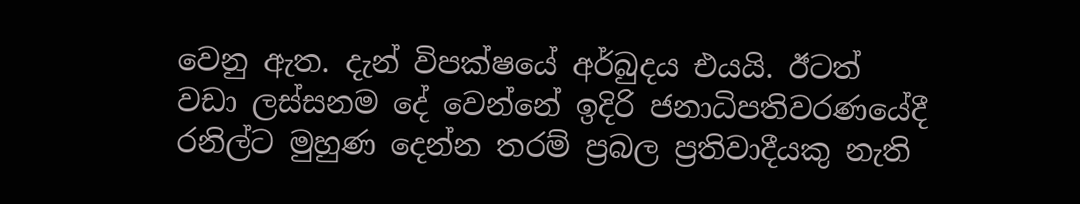වෙනු ඇත. දැන් විපක්ෂයේ අර්බුදය එයයි. ඊටත් වඩා ලස්සනම දේ වෙන්නේ ඉදිරි ජනාධිපතිවරණයේදී රනිල්ට මුහුණ දෙන්න තරම් ප්‍රබල ප්‍රතිවාදීයකු නැති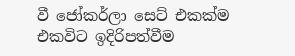වී ජෝකර්ලා සෙට් එකක්ම එකවිට ඉදිරිපත්වීම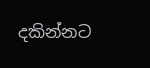දකින්නට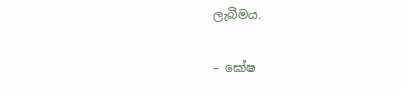ලැබීමය.

– ඝෝෂ